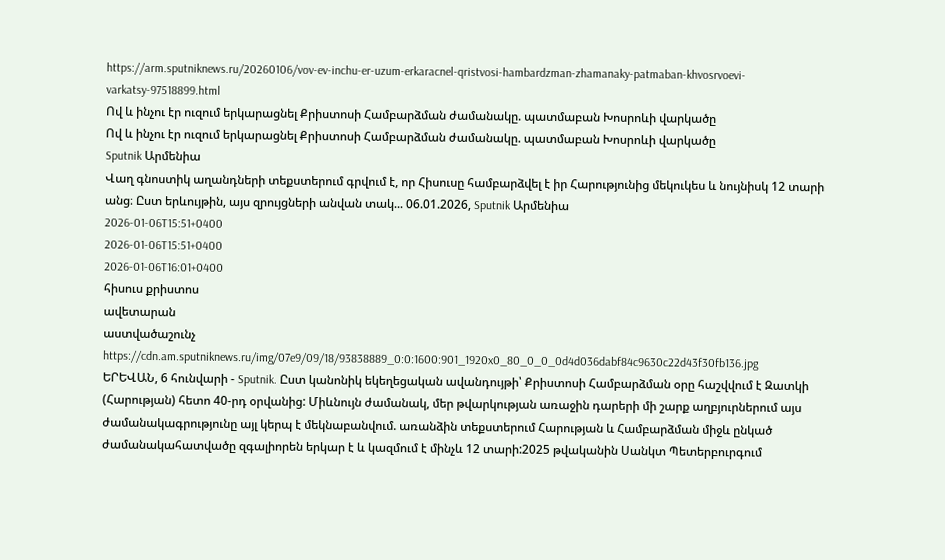https://arm.sputniknews.ru/20260106/vov-ev-inchu-er-uzum-erkaracnel-qristvosi-hambardzman-zhamanaky-patmaban-khvosrvoevi-varkatsy-97518899.html
Ով և ինչու էր ուզում երկարացնել Քրիստոսի Համբարձման ժամանակը. պատմաբան Խոսրոևի վարկածը
Ով և ինչու էր ուզում երկարացնել Քրիստոսի Համբարձման ժամանակը. պատմաբան Խոսրոևի վարկածը
Sputnik Արմենիա
Վաղ գնոստիկ աղանդների տեքստերում գրվում է, որ Հիսուսը համբարձվել է իր Հարությունից մեկուկես և նույնիսկ 12 տարի անց։ Ըստ երևույթին, այս զրույցների անվան տակ... 06.01.2026, Sputnik Արմենիա
2026-01-06T15:51+0400
2026-01-06T15:51+0400
2026-01-06T16:01+0400
հիսուս քրիստոս
ավետարան
աստվածաշունչ
https://cdn.am.sputniknews.ru/img/07e9/09/18/93838889_0:0:1600:901_1920x0_80_0_0_0d4d036dabf84c9630c22d43f30fb136.jpg
ԵՐԵՎԱՆ, 6 հունվարի - Sputnik. Ըստ կանոնիկ եկեղեցական ավանդույթի՝ Քրիստոսի Համբարձման օրը հաշվվում է Զատկի (Հարության) հետո 40-րդ օրվանից: Միևնույն ժամանակ, մեր թվարկության առաջին դարերի մի շարք աղբյուրներում այս ժամանակագրությունը այլ կերպ է մեկնաբանվում. առանձին տեքստերում Հարության և Համբարձման միջև ընկած ժամանակահատվածը զգալիորեն երկար է և կազմում է մինչև 12 տարի:2025 թվականին Սանկտ Պետերբուրգում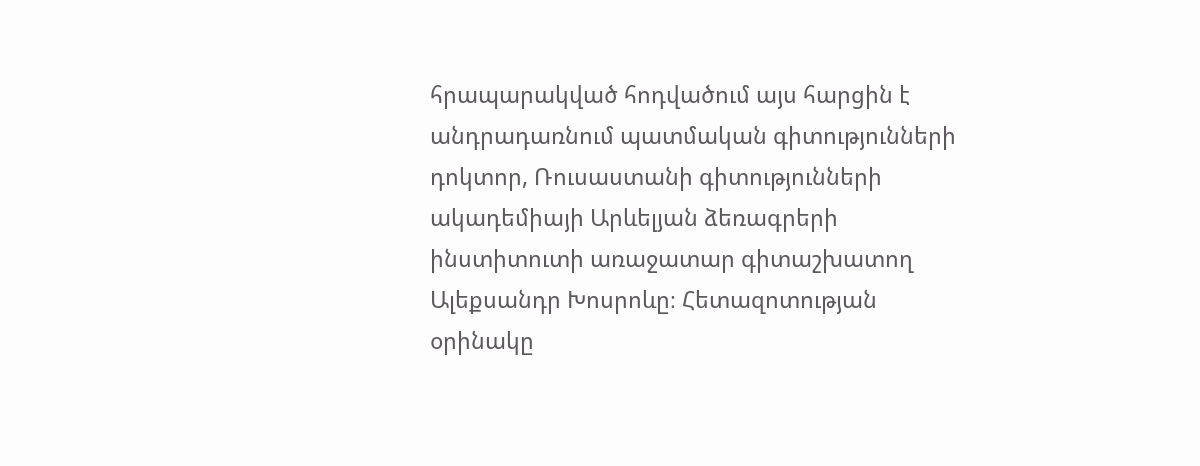հրապարակված հոդվածում այս հարցին է անդրադառնում պատմական գիտությունների դոկտոր, Ռուսաստանի գիտությունների ակադեմիայի Արևելյան ձեռագրերի ինստիտուտի առաջատար գիտաշխատող Ալեքսանդր Խոսրոևը։ Հետազոտության օրինակը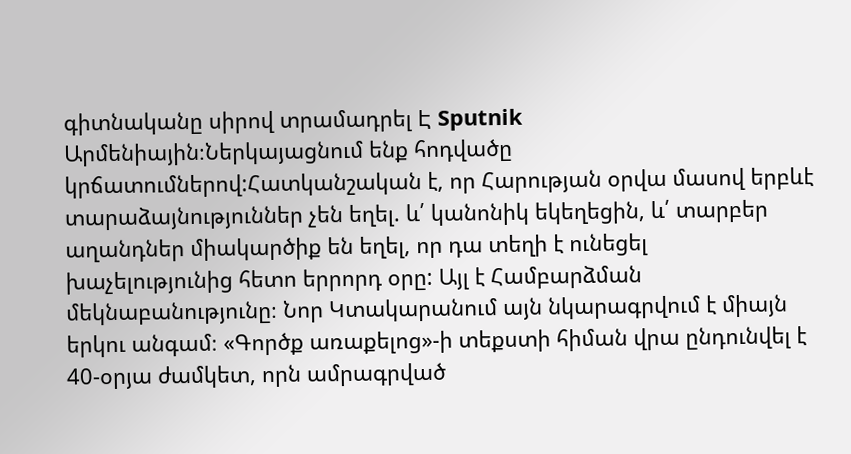գիտնականը սիրով տրամադրել Է Sputnik Արմենիային։Ներկայացնում ենք հոդվածը կրճատումներով:Հատկանշական է, որ Հարության օրվա մասով երբևէ տարաձայնություններ չեն եղել. և՛ կանոնիկ եկեղեցին, և՛ տարբեր աղանդներ միակարծիք են եղել, որ դա տեղի է ունեցել խաչելությունից հետո երրորդ օրը: Այլ է Համբարձման մեկնաբանությունը։ Նոր Կտակարանում այն նկարագրվում է միայն երկու անգամ։ «Գործք առաքելոց»-ի տեքստի հիման վրա ընդունվել է 40-օրյա ժամկետ, որն ամրագրված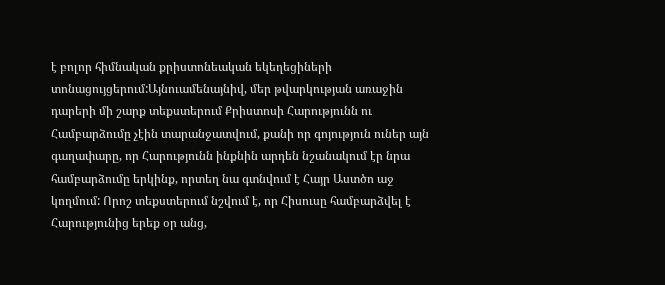է բոլոր հիմնական քրիստոնեական եկեղեցիների տոնացույցերում:Այնուամենայնիվ, մեր թվարկության առաջին դարերի մի շարք տեքստերում Քրիստոսի Հարությունն ու Համբարձումը չէին տարանջատվում, քանի որ գոյություն ուներ այն գաղափարը, որ Հարությունն ինքնին արդեն նշանակում էր նրա համբարձումը երկինք, որտեղ նա գտնվում է Հայր Աստծո աջ կողմում: Որոշ տեքստերում նշվում է, որ Հիսուսը համբարձվել է Հարությունից երեք օր անց,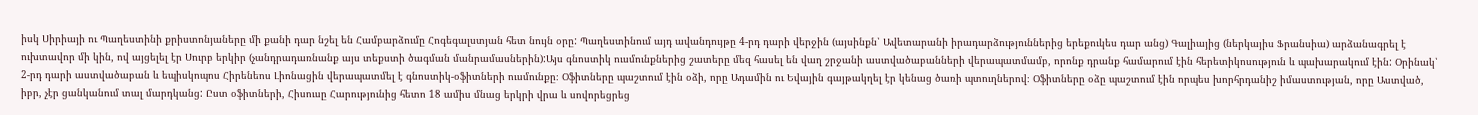իսկ Սիրիայի ու Պաղեստինի քրիստոնյաները մի քանի դար նշել են Համբարձումը Հոգեգալստյան հետ նույն օրը: Պաղեստինում այդ ավանդույթը 4-րդ դարի վերջին (այսինքն՝ Ավետարանի իրադարձություններից երեքուկես դար անց) Գալիայից (ներկայիս Ֆրանսիա) արձանագրել է ուխտավոր մի կին, ով այցելել էր Սուրբ երկիր (չանդրադառնանք այս տեքստի ծագման մանրամասներին):Այս գնոստիկ ուսմունքներից շատերը մեզ հասել են վաղ շրջանի աստվածաբանների վերապատմամբ, որոնք դրանք համարում էին հերետիկոսություն և պախարակում էին: Օրինակ՝ 2-րդ դարի աստվածաբան և եպիսկոպոս Հիրենեոս Լիոնացին վերապատմել է գնոստիկ-օֆիտների ուսմունքը։ Օֆիտները պաշտում էին օձի, որը Ադամին ու Եվային գայթակղել էր կենաց ծառի պտուղներով։ Օֆիտները օձը պաշտում էին որպես խորհրդանիշ իմաստության, որը Աստված, իբր, չէր ցանկանում տալ մարդկանց: Ըստ օֆիտների, Հիսուսը Հարությունից հետո 18 ամիս մնաց երկրի վրա և սովորեցրեց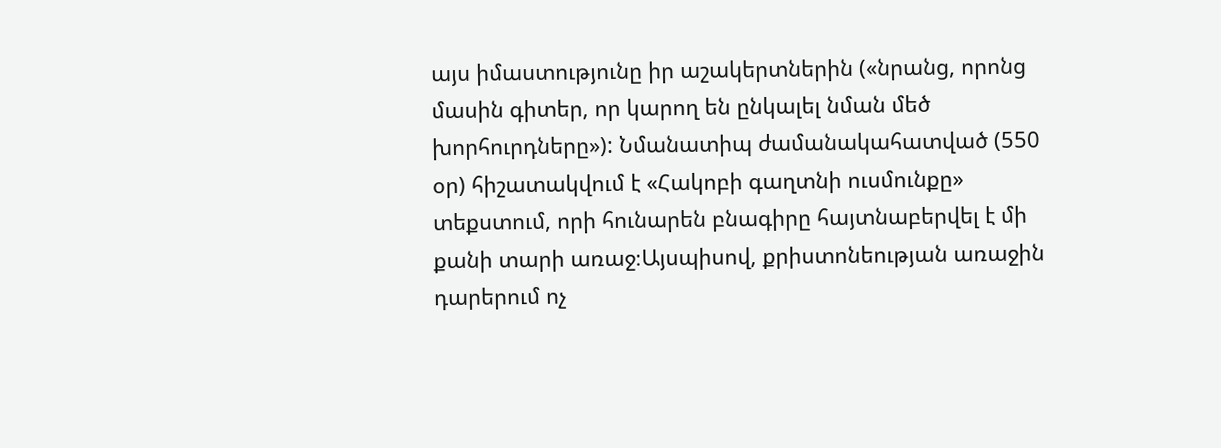այս իմաստությունը իր աշակերտներին («նրանց, որոնց մասին գիտեր, որ կարող են ընկալել նման մեծ խորհուրդները»): Նմանատիպ ժամանակահատված (550 օր) հիշատակվում է «Հակոբի գաղտնի ուսմունքը» տեքստում, որի հունարեն բնագիրը հայտնաբերվել է մի քանի տարի առաջ։Այսպիսով, քրիստոնեության առաջին դարերում ոչ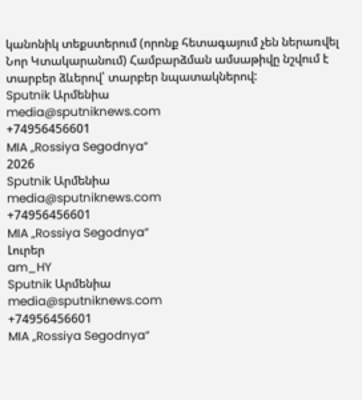կանոնիկ տեքստերում (որոնք հետագայում չեն ներառվել Նոր Կտակարանում) Համբարձման ամսաթիվը նշվում է տարբեր ձևերով՝ տարբեր նպատակներով:
Sputnik Արմենիա
media@sputniknews.com
+74956456601
MIA „Rossiya Segodnya“
2026
Sputnik Արմենիա
media@sputniknews.com
+74956456601
MIA „Rossiya Segodnya“
Լուրեր
am_HY
Sputnik Արմենիա
media@sputniknews.com
+74956456601
MIA „Rossiya Segodnya“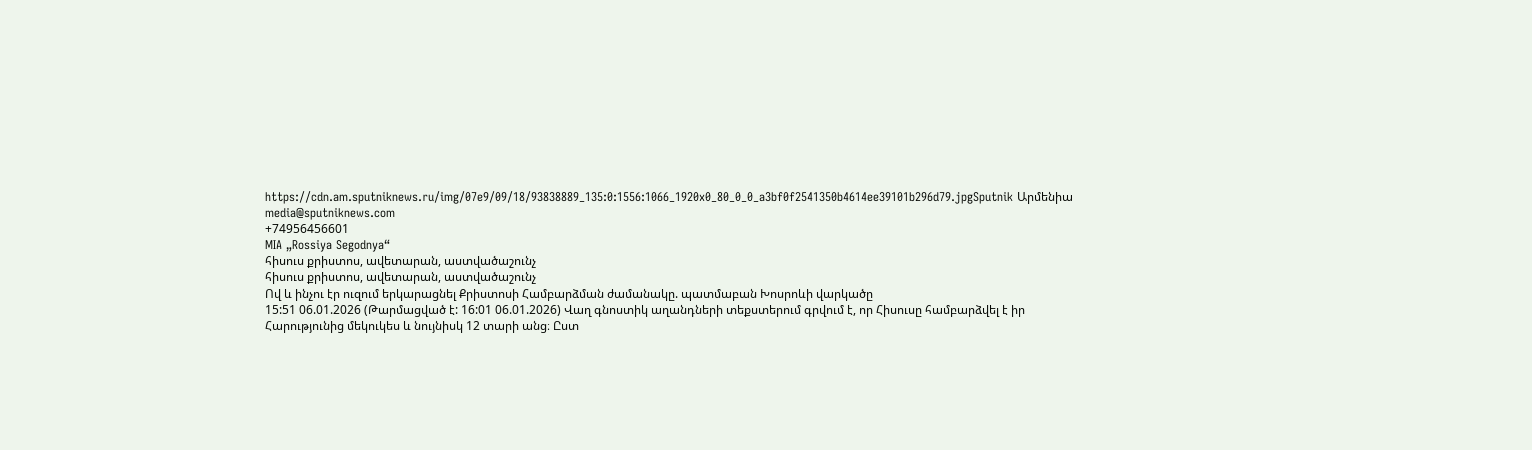https://cdn.am.sputniknews.ru/img/07e9/09/18/93838889_135:0:1556:1066_1920x0_80_0_0_a3bf0f2541350b4614ee39101b296d79.jpgSputnik Արմենիա
media@sputniknews.com
+74956456601
MIA „Rossiya Segodnya“
հիսուս քրիստոս, ավետարան, աստվածաշունչ
հիսուս քրիստոս, ավետարան, աստվածաշունչ
Ով և ինչու էր ուզում երկարացնել Քրիստոսի Համբարձման ժամանակը. պատմաբան Խոսրոևի վարկածը
15:51 06.01.2026 (Թարմացված է: 16:01 06.01.2026) Վաղ գնոստիկ աղանդների տեքստերում գրվում է, որ Հիսուսը համբարձվել է իր Հարությունից մեկուկես և նույնիսկ 12 տարի անց։ Ըստ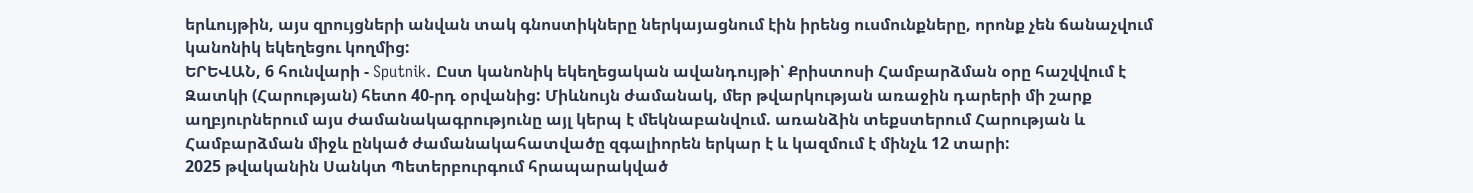երևույթին, այս զրույցների անվան տակ գնոստիկները ներկայացնում էին իրենց ուսմունքները, որոնք չեն ճանաչվում կանոնիկ եկեղեցու կողմից:
ԵՐԵՎԱՆ, 6 հունվարի - Sputnik. Ըստ կանոնիկ եկեղեցական ավանդույթի՝ Քրիստոսի Համբարձման օրը հաշվվում է Զատկի (Հարության) հետո 40-րդ օրվանից: Միևնույն ժամանակ, մեր թվարկության առաջին դարերի մի շարք աղբյուրներում այս ժամանակագրությունը այլ կերպ է մեկնաբանվում. առանձին տեքստերում Հարության և Համբարձման միջև ընկած ժամանակահատվածը զգալիորեն երկար է և կազմում է մինչև 12 տարի:
2025 թվականին Սանկտ Պետերբուրգում հրապարակված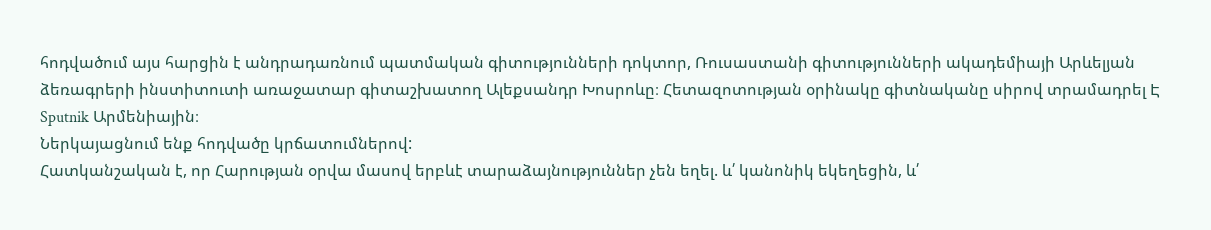հոդվածում այս հարցին է անդրադառնում պատմական գիտությունների դոկտոր, Ռուսաստանի գիտությունների ակադեմիայի Արևելյան ձեռագրերի ինստիտուտի առաջատար գիտաշխատող Ալեքսանդր Խոսրոևը։ Հետազոտության օրինակը գիտնականը սիրով տրամադրել Է
Sputnik Արմենիային։
Ներկայացնում ենք հոդվածը կրճատումներով:
Հատկանշական է, որ Հարության օրվա մասով երբևէ տարաձայնություններ չեն եղել. և՛ կանոնիկ եկեղեցին, և՛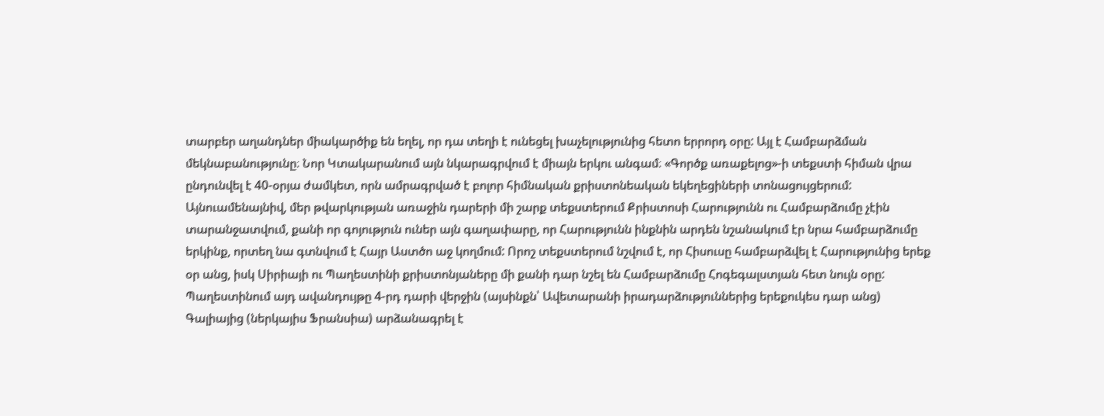տարբեր աղանդներ միակարծիք են եղել, որ դա տեղի է ունեցել խաչելությունից հետո երրորդ օրը: Այլ է Համբարձման մեկնաբանությունը։ Նոր Կտակարանում այն նկարագրվում է միայն երկու անգամ։ «Գործք առաքելոց»-ի տեքստի հիման վրա ընդունվել է 40-օրյա ժամկետ, որն ամրագրված է բոլոր հիմնական քրիստոնեական եկեղեցիների տոնացույցերում:
Այնուամենայնիվ, մեր թվարկության առաջին դարերի մի շարք տեքստերում Քրիստոսի Հարությունն ու Համբարձումը չէին տարանջատվում, քանի որ գոյություն ուներ այն գաղափարը, որ Հարությունն ինքնին արդեն նշանակում էր նրա համբարձումը երկինք, որտեղ նա գտնվում է Հայր Աստծո աջ կողմում: Որոշ տեքստերում նշվում է, որ Հիսուսը համբարձվել է Հարությունից երեք օր անց, իսկ Սիրիայի ու Պաղեստինի քրիստոնյաները մի քանի դար նշել են Համբարձումը Հոգեգալստյան հետ նույն օրը: Պաղեստինում այդ ավանդույթը 4-րդ դարի վերջին (այսինքն՝ Ավետարանի իրադարձություններից երեքուկես դար անց) Գալիայից (ներկայիս Ֆրանսիա) արձանագրել է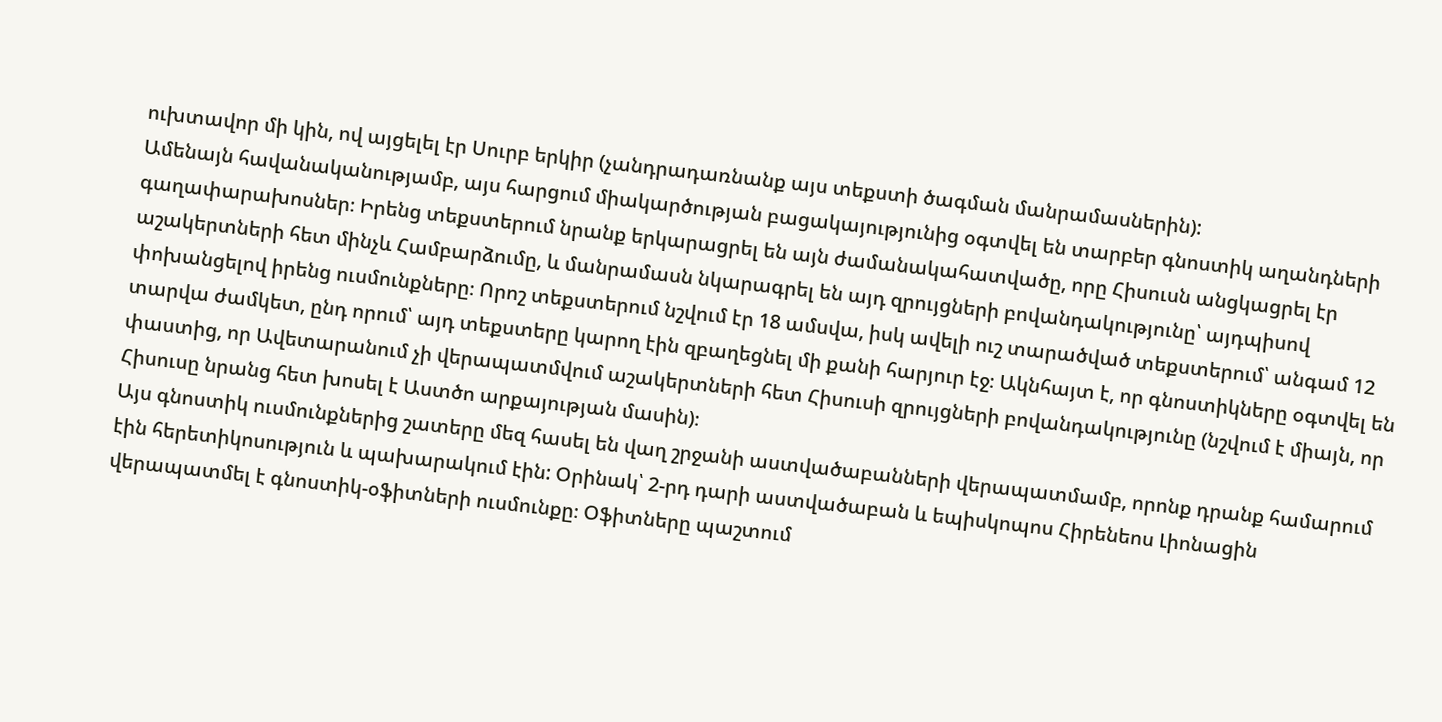ուխտավոր մի կին, ով այցելել էր Սուրբ երկիր (չանդրադառնանք այս տեքստի ծագման մանրամասներին):
Ամենայն հավանականությամբ, այս հարցում միակարծության բացակայությունից օգտվել են տարբեր գնոստիկ աղանդների գաղափարախոսներ։ Իրենց տեքստերում նրանք երկարացրել են այն ժամանակահատվածը, որը Հիսուսն անցկացրել էր աշակերտների հետ մինչև Համբարձումը, և մանրամասն նկարագրել են այդ զրույցների բովանդակությունը՝ այդպիսով փոխանցելով իրենց ուսմունքները։ Որոշ տեքստերում նշվում էր 18 ամսվա, իսկ ավելի ուշ տարածված տեքստերում՝ անգամ 12 տարվա ժամկետ, ընդ որում՝ այդ տեքստերը կարող էին զբաղեցնել մի քանի հարյուր էջ։ Ակնհայտ է, որ գնոստիկները օգտվել են փաստից, որ Ավետարանում չի վերապատմվում աշակերտների հետ Հիսուսի զրույցների բովանդակությունը (նշվում է միայն, որ Հիսուսը նրանց հետ խոսել է Աստծո արքայության մասին)։
Այս գնոստիկ ուսմունքներից շատերը մեզ հասել են վաղ շրջանի աստվածաբանների վերապատմամբ, որոնք դրանք համարում էին հերետիկոսություն և պախարակում էին: Օրինակ՝ 2-րդ դարի աստվածաբան և եպիսկոպոս Հիրենեոս Լիոնացին վերապատմել է գնոստիկ-օֆիտների ուսմունքը։ Օֆիտները պաշտում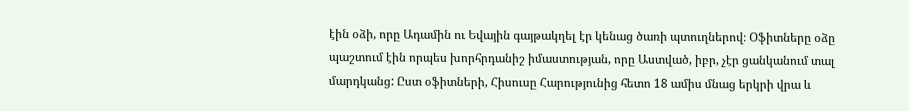էին օձի, որը Ադամին ու Եվային գայթակղել էր կենաց ծառի պտուղներով։ Օֆիտները օձը պաշտում էին որպես խորհրդանիշ իմաստության, որը Աստված, իբր, չէր ցանկանում տալ մարդկանց: Ըստ օֆիտների, Հիսուսը Հարությունից հետո 18 ամիս մնաց երկրի վրա և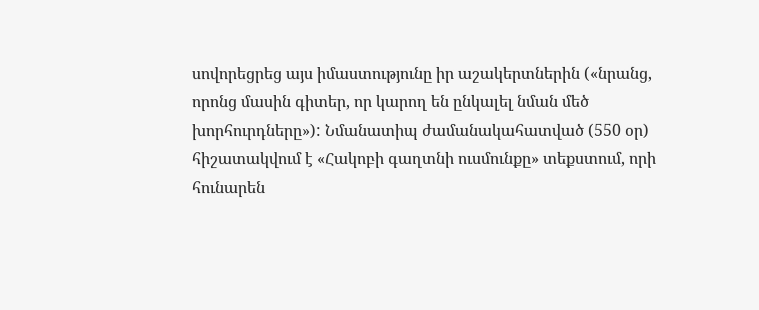սովորեցրեց այս իմաստությունը իր աշակերտներին («նրանց, որոնց մասին գիտեր, որ կարող են ընկալել նման մեծ խորհուրդները»): Նմանատիպ ժամանակահատված (550 օր) հիշատակվում է «Հակոբի գաղտնի ուսմունքը» տեքստում, որի հունարեն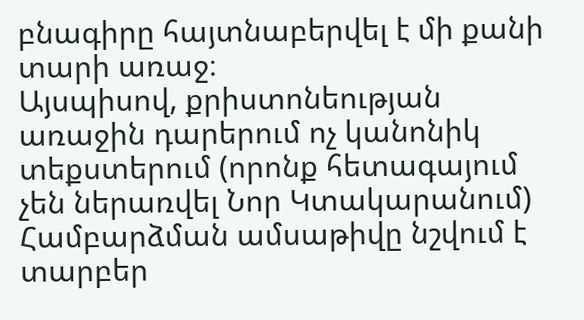բնագիրը հայտնաբերվել է մի քանի տարի առաջ։
Այսպիսով, քրիստոնեության առաջին դարերում ոչ կանոնիկ տեքստերում (որոնք հետագայում չեն ներառվել Նոր Կտակարանում) Համբարձման ամսաթիվը նշվում է տարբեր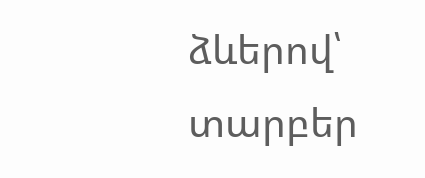ձևերով՝ տարբեր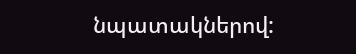նպատակներով: